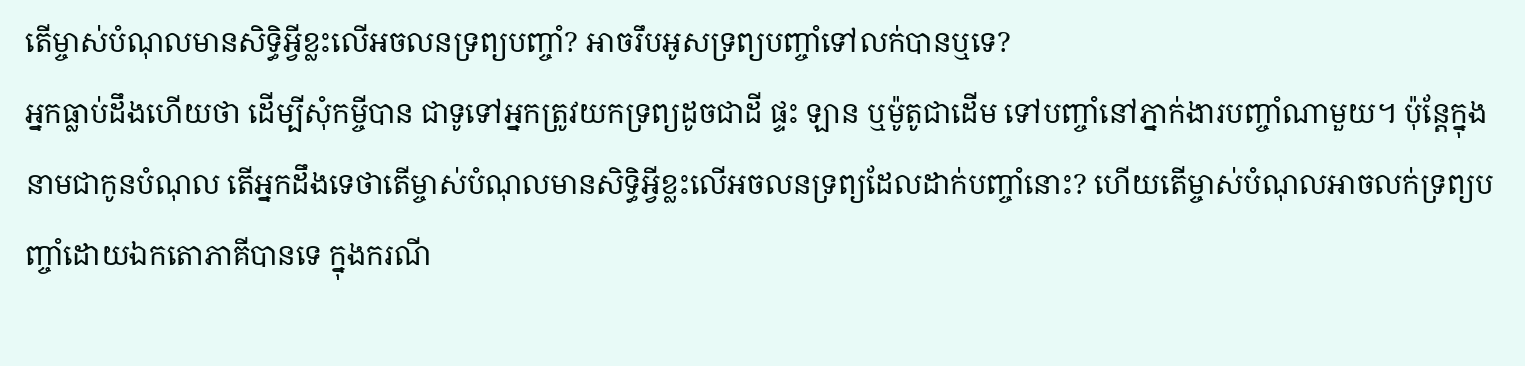តើម្ចាស់បំណុលមានសិទ្ធិអ្វីខ្លះលើអចលនទ្រព្យបញ្ចាំ? អាចរឹបអូសទ្រព្យបញ្ចាំទៅលក់បានឬទេ?
អ្នកធ្លាប់ដឹងហើយថា ដើម្បីសុំកម្ចីបាន ជាទូទៅអ្នកត្រូវយកទ្រព្យដូចជាដី ផ្ទះ ឡាន ឬម៉ូតូជាដើម ទៅបញ្ចាំនៅភ្នាក់ងារបញ្ចាំណាមួយ។ ប៉ុន្តែក្នុងនាមជាកូនបំណុល តើអ្នកដឹងទេថាតើម្ចាស់បំណុលមានសិទ្ធិអ្វីខ្លះលើអចលនទ្រព្យដែលដាក់បញ្ចាំនោះ? ហើយតើម្ចាស់បំណុលអាចលក់ទ្រព្យបញ្ចាំដោយឯកតោភាគីបានទេ ក្នុងករណី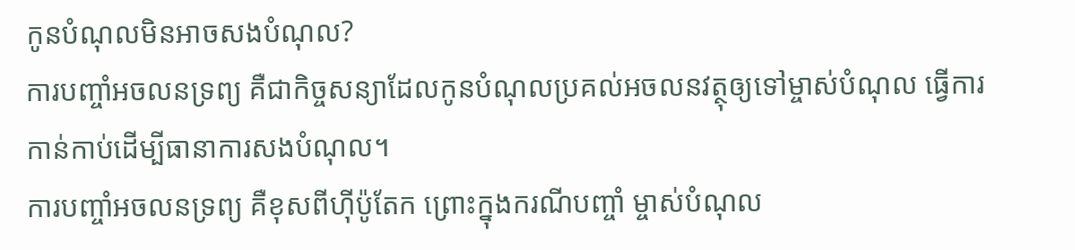កូនបំណុលមិនអាចសងបំណុល?
ការបញ្ចាំអចលនទ្រព្យ គឺជាកិច្ចសន្យាដែលកូនបំណុលប្រគល់អចលនវត្ថុឲ្យទៅម្ចាស់បំណុល ធ្វើការកាន់កាប់ដើម្បីធានាការសងបំណុល។
ការបញ្ចាំអចលនទ្រព្យ គឺខុសពីហ៊ីប៉ូតែក ព្រោះក្នុងករណីបញ្ចាំ ម្ចាស់បំណុល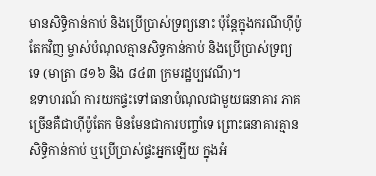មានសិទ្ធិកាន់កាប់ និងប្រើប្រាស់ទ្រព្យនោះ ប៉ុន្តែក្នុងករណីហ៊ីប៉ូតែកវិញ ម្ចាស់បំណុលគ្មានសិទ្ធកាន់កាប់ និងប្រើប្រាស់ទ្រព្យទេ (មាត្រា ៨១៦ និង ៨៤៣ ក្រមរដ្ឋប្បវេណី)។
ឧទាហរណ៍ ការយកផ្ទះទៅធានាបំណុលជាមួយធនាគារ ភាគច្រើនគឺជាហ៊ីប៉ូតែក មិនមែនជាការបញ្ចាំទេ ព្រោះធនាគារគ្មានសិទ្ធិកាន់កាប់ ឬប្រើប្រាស់ផ្ទះអ្នកឡើយ ក្នុងអំ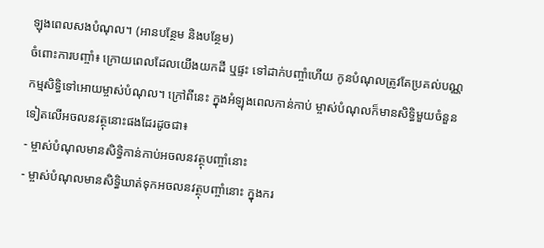ឡុងពេលសងបំណុល។ (អានបន្ថែម និងបន្ថែម)
ចំពោះការបញ្ចាំ៖ ក្រោយពេលដែលយើងយកដី ឬផ្ទះ ទៅដាក់បញ្ចាំហើយ កូនបំណុលត្រូវតែប្រគល់បណ្ណកម្មសិទ្ធិទៅអោយម្ចាស់បំណុល។ ក្រៅពីនេះ ក្នុងអំឡុងពេលកាន់កាប់ ម្ចាស់បំណុលក៏មានសិទ្ធិមួយចំនួនទៀតលើអចលនវត្ថុនោះផងដែរដូចជា៖
- ម្ចាស់បំណុលមានសិទ្ធិកាន់កាប់អចលនវត្ថុបញ្ចាំនោះ
- ម្ចាស់បំណុលមានសិទ្ធិឃាត់ទុកអចលនវត្ថុបញ្ចាំនោះ ក្នុងករ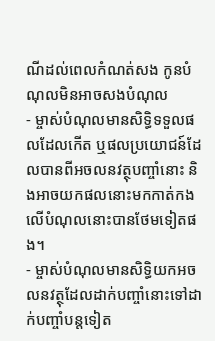ណីដល់ពេលកំណត់សង កូនបំណុលមិនអាចសងបំណុល
- ម្ចាស់បំណុលមានសិទ្ធិទទួលផលដែលកើត ឬផលប្រយោជន៍ដែលបានពីអចលនវត្ថុបញ្ចាំនោះ និងអាចយកផលនោះមកកាត់កងលើបំណុលនោះបានថែមទៀតផង។
- ម្ចាស់បំណុលមានសិទ្ធិយកអចលនវត្ថុដែលដាក់បញ្ចាំនោះទៅដាក់បញ្ចាំបន្តទៀត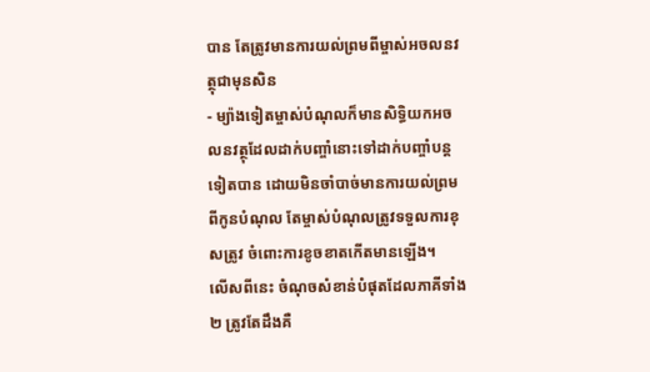បាន តែត្រូវមានការយល់ព្រមពីម្ចាស់អចលនវត្ថុជាមុនសិន
- ម្យ៉ាងទៀតម្ចាស់បំណុលក៏មានសិទ្ធិយកអចលនវត្ថុដែលដាក់បញ្ចាំនោះទៅដាក់បញ្ចាំបន្តទៀតបាន ដោយមិនចាំបាច់មានការយល់ព្រមពីកូនបំណុល តែម្ចាស់បំណុលត្រូវទទួលការខុសត្រូវ ចំពោះការខូចខាតកើតមានឡើង។
លើសពីនេះ ចំណុចសំខាន់បំផុតដែលភាគីទាំង ២ ត្រូវតែដឹងគឺ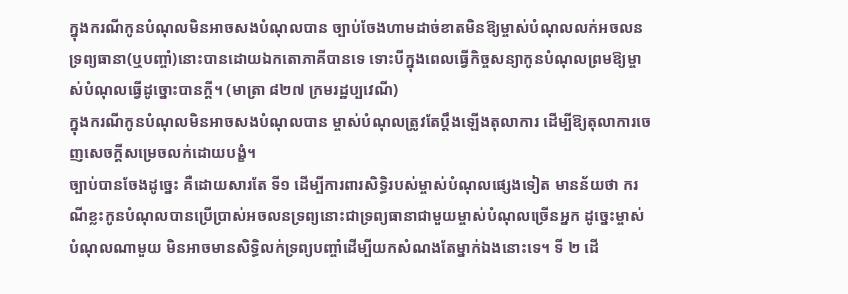ក្នុងករណីកូនបំណុលមិនអាចសងបំណុលបាន ច្បាប់ចែងហាមដាច់ខាតមិនឱ្យម្ចាស់បំណុលលក់អចលនទ្រព្យធានា(ឬបញ្ចាំ)នោះបានដោយឯកតោភាគីបានទេ ទោះបីក្នុងពេលធ្វើកិច្ចសន្យាកូនបំណុលព្រមឱ្យម្ចាស់បំណុលធ្វើដូច្នោះបានក្ដី។ (មាត្រា ៨២៧ ក្រមរដ្ឋប្បវេណី)
ក្នុងករណីកូនបំណុលមិនអាចសងបំណុលបាន ម្ចាស់បំណុលត្រូវតែប្ដឹងឡើងតុលាការ ដើម្បីឱ្យតុលាការចេញសេចក្ដីសម្រេចលក់ដោយបង្ខំ។
ច្បាប់បានចែងដូច្នេះ គឺដោយសារតែ ទី១ ដើម្បីការពារសិទ្ធិរបស់ម្ចាស់បំណុលផ្សេងទៀត មានន័យថា ករណីខ្លះកូនបំណុលបានប្រើប្រាស់អចលនទ្រព្យនោះជាទ្រព្យធានាជាមួយម្ចាស់បំណុលច្រើនអ្នក ដូច្នេះម្ចាស់បំណុលណាមួយ មិនអាចមានសិទ្ធិលក់ទ្រព្យបញ្ចាំដើម្បីយកសំណងតែម្នាក់ឯងនោះទេ។ ទី ២ ដើ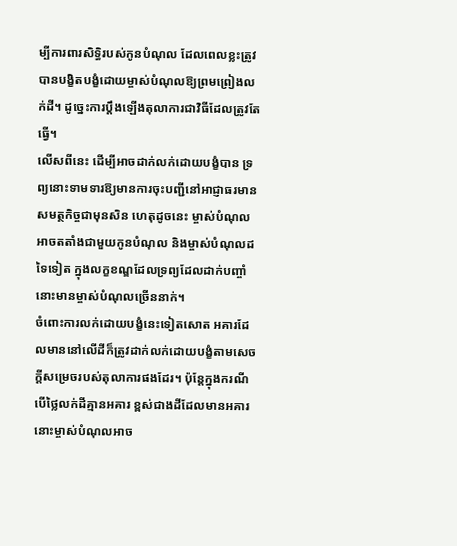ម្បីការពារសិទ្ធិរបស់កូនបំណុល ដែលពេលខ្លះត្រូវបានបង្ខិតបង្ខំដោយម្ចាស់បំណុលឱ្យព្រមព្រៀងលក់ដី។ ដូច្នេះការប្ដឹងឡើងតុលាការជាវិធីដែលត្រូវតែធ្វើ។
លើសពីនេះ ដើម្បីអាចដាក់លក់ដោយបង្ខំបាន ទ្រព្យនោះទាមទារឱ្យមានការចុះបញ្ជីនៅអាជ្ញាធរមានសមត្ថកិច្ចជាមុនសិន ហេតុដូចនេះ ម្ចាស់បំណុលអាចតតាំងជាមួយកូនបំណុល និងម្ចាស់បំណុលដទៃទៀត ក្នុងលក្ខខណ្ឌដែលទ្រព្យដែលដាក់បញ្ចាំនោះមានម្ចាស់បំណុលច្រើននាក់។
ចំពោះការលក់ដោយបង្ខំនេះទៀតសោត អគារដែលមាននៅលើដីក៏ត្រូវដាក់លក់ដោយបង្ខំតាមសេចក្តីសម្រេចរបស់តុលាការផងដែរ។ ប៉ុន្តែក្នុងករណីបើថ្លៃលក់ដីគ្មានអគារ ខ្ពស់ជាងដីដែលមានអគារ នោះម្ចាស់បំណុលអាច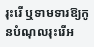រុះរើ ឬទាមទារឱ្យកូនបំណុលរុះរើអ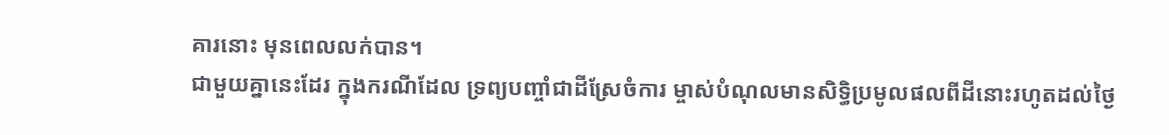គារនោះ មុនពេលលក់បាន។
ជាមួយគ្នានេះដែរ ក្នុងករណីដែល ទ្រព្យបញ្ចាំជាដីស្រែចំការ ម្ចាស់បំណុលមានសិទ្ធិប្រមូលផលពីដីនោះរហូតដល់ថ្ងៃ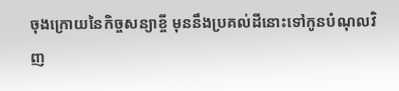ចុងក្រោយនៃកិច្ចសន្យាខ្ចី មុននឹងប្រគល់ដីនោះទៅកូនបំណុលវិញ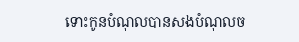ទោះកូនបំណុលបានសងបំណុលច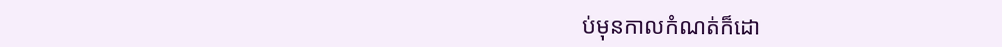ប់មុនកាលកំណត់ក៏ដោ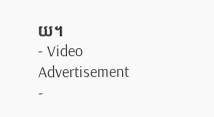យ។
- Video Advertisement -